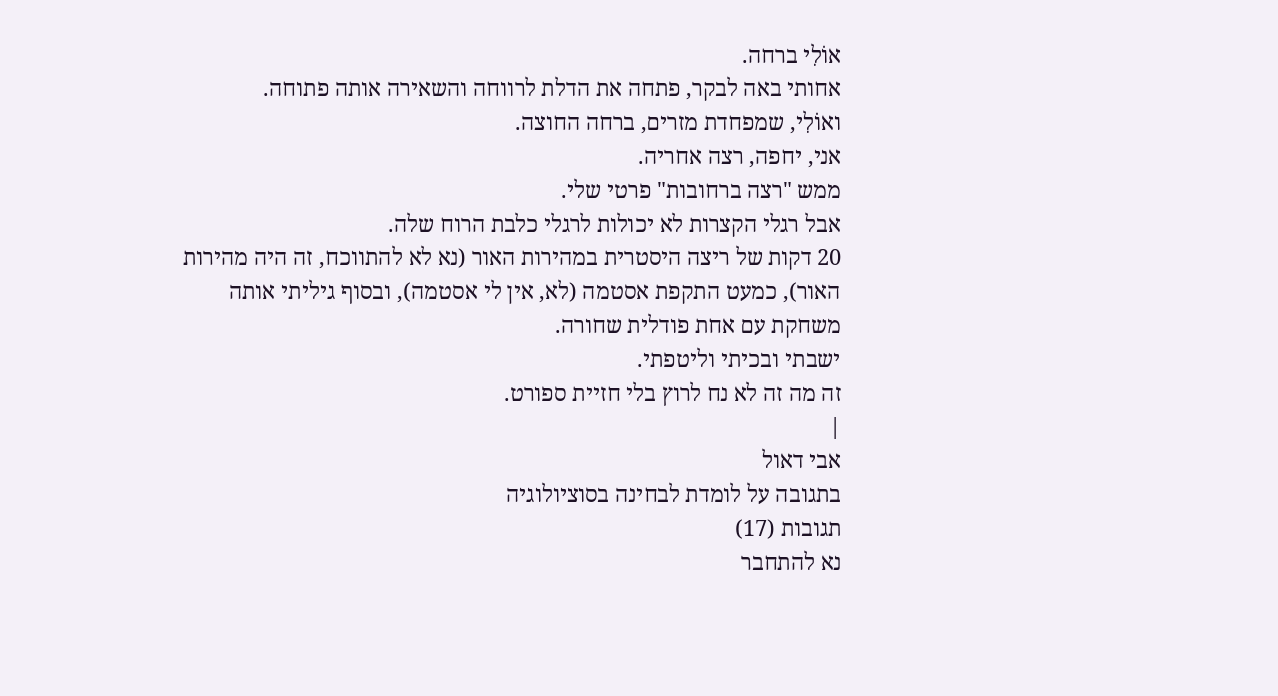אוֹלִי ברחה.
אחותי באה לבקר, פתחה את הדלת לרווחה והשאירה אותה פתוחה.
ואוֹלִי, שמפחדת מזרים, ברחה החוצה.
אני, יחפה, רצה אחריה.
ממש "רצה ברחובות" פרטי שלי.
אבל רגלי הקצרות לא יכולות לרגלי כלבת הרוח שלה.
20 דקות של ריצה היסטרית במהירות האור (נא לא להתווכח, זה היה מהירות האור), כמעט התקפת אסטמה (לא, אין לי אסטמה), ובסוף גיליתי אותה משחקת עם אחת פודלית שחורה.
ישבתי ובכיתי וליטפתי.
זה מה זה לא נח לרוץ בלי חזיית ספורט.
|
אבי דאול
בתגובה על לומדת לבחינה בסוציולוגיה
תגובות (17)
נא להתחבר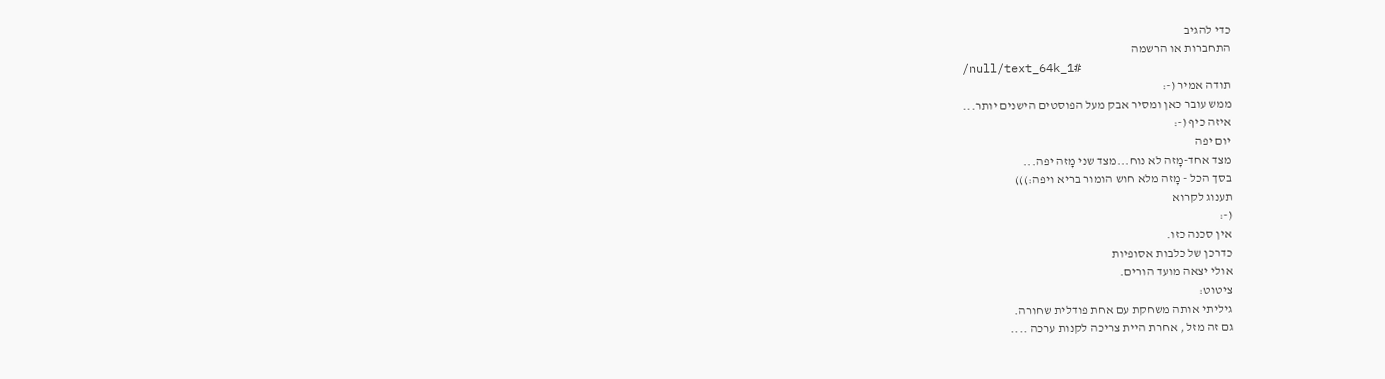כדי להגיב
התחברות או הרשמה
/null/text_64k_1#
תודה אמיר (-:
ממש עובר כאן ומסיר אבק מעל הפוסטים הישנים יותר...
איזה כיף (-:
יום יפה
מצד אחד-מָזה לא נוח...מצד שני מָזה יפה...
בסך הכל - מָזה מלא חוש הומור בריא ויפה:)))
תענוג לקרוא
(-:
אין סכנה כזו.
כדרכן של כלבות אסופיות
אולי יצאה מועד הורים.
ציטוט:
גיליתי אותה משחקת עם אחת פודלית שחורה.
גם זה מזל , אחרת היית צריכה לקנות ערכה ....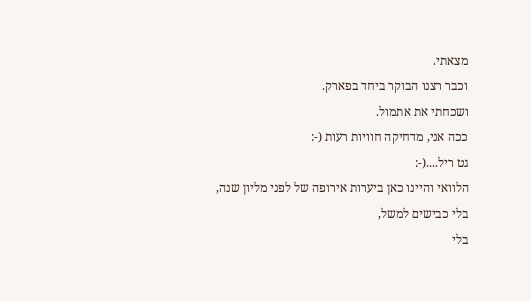מצאתי.
וכבר רצנו הבוקר ביחד בפארק.
ושכחתי את אתמול.
ככה אני, מדחיקה חוויות רעות (-:
גט ריל....(-:
הלוואי והיינו כאן ביערות אירופה של לפני מליון שנה,
בלי כבישים למשל,
בלי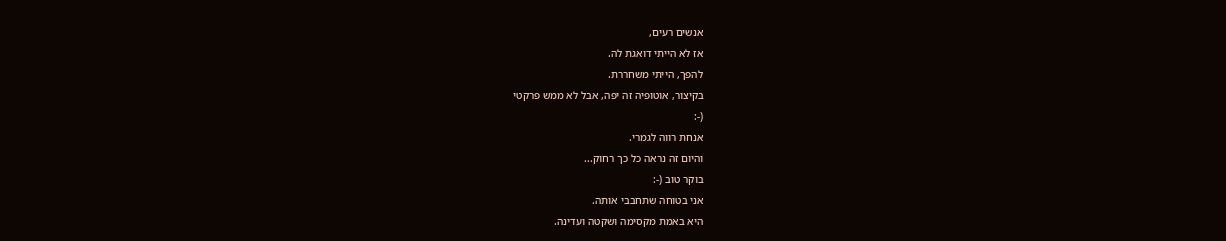אנשים רעים,
אז לא הייתי דואגת לה.
להפך, הייתי משחררת.
בקיצור, אוטופיה זה יפה, אבל לא ממש פרקטי
(-:
אנחת רווה לגמרי.
והיום זה נראה כל כך רחוק...
בוקר טוב (-:
אני בטוחה שתחבבי אותה.
היא באמת מקסימה ושקטה ועדינה.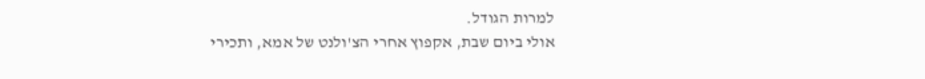למרות הגודל.
אולי ביום שבת, אקפוץ אחרי הצ'ולנט של אמא, ותכירי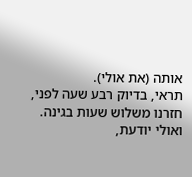אותה (את אולי).
תראי, בדיוק רבע שעה לפני, חזרנו משלוש שעות בגינה.
ואולי יודעת,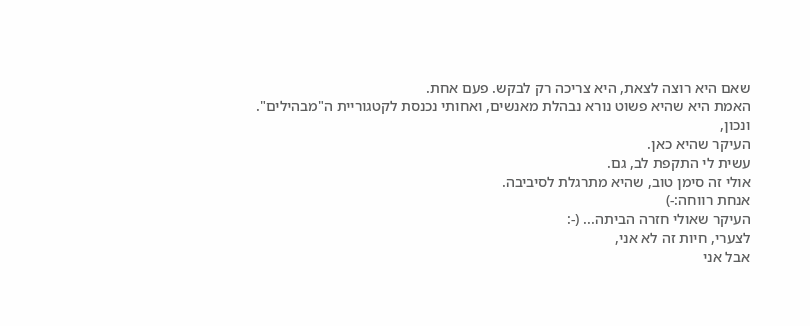שאם היא רוצה לצאת, היא צריכה רק לבקש. פעם אחת.
האמת היא שהיא פשוט נורא נבהלת מאנשים, ואחותי נכנסת לקטגוריית ה"מבהילים".
ונכון,
העיקר שהיא כאן.
עשית לי התקפת לב, גם.
אולי זה סימן טוב, שהיא מתרגלת לסיביבה.
אנחת רווחה:-)
העיקר שאולי חזרה הביתה... (-:
לצערי, חיות זה לא אני,
אבל אני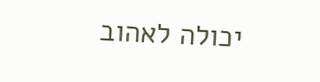יכולה לאהוב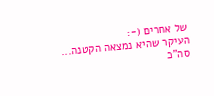של אחרים (-:
העיקר שהיא נמצאה הקטנה...
סה"כ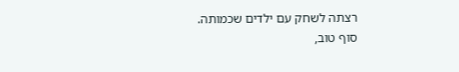רצתה לשחק עם ילדים שכמותה.
סוף טוב,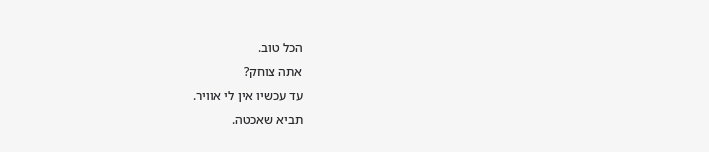הכל טוב.
אתה צוחק?
עד עכשיו אין לי אוויר.
תביא שאכטה.